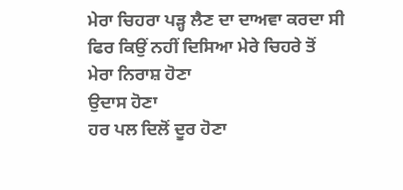ਮੇਰਾ ਚਿਹਰਾ ਪੜ੍ਹ ਲੈਣ ਦਾ ਦਾਅਵਾ ਕਰਦਾ ਸੀ
ਫਿਰ ਕਿਉਂ ਨਹੀਂ ਦਿਸਿਆ ਮੇਰੇ ਚਿਹਰੇ ਤੋਂ
ਮੇਰਾ ਨਿਰਾਸ਼ ਹੋਣਾ
ਉਦਾਸ ਹੋਣਾ
ਹਰ ਪਲ ਦਿਲੋਂ ਦੂਰ ਹੋਣਾ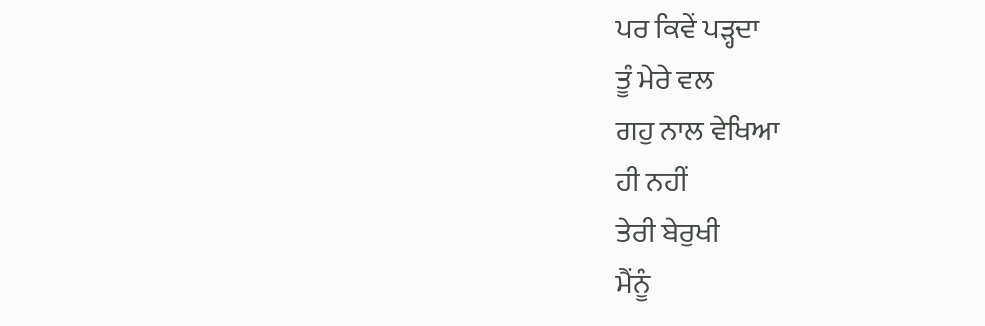ਪਰ ਕਿਵੇਂ ਪੜ੍ਹਦਾ
ਤੂੰ ਮੇਰੇ ਵਲ
ਗਹੁ ਨਾਲ ਵੇਖਿਆ
ਹੀ ਨਹੀਂ
ਤੇਰੀ ਬੇਰੁਖੀ
ਮੈਂਨੂੰ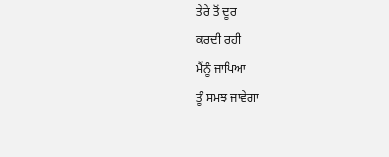ਤੇਰੇ ਤੋਂ ਦੂਰ
ਕਰਦੀ ਰਹੀ
ਮੈਂਨੂੰ ਜਾਪਿਆ
ਤੂੰ ਸਮਝ ਜਾਵੇਗਾ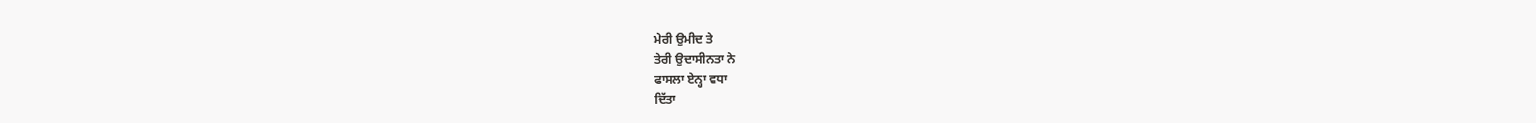ਮੇਰੀ ਉਮੀਦ ਤੇ
ਤੇਰੀ ਉਦਾਸੀਨਤਾ ਨੇ
ਫਾਸਲਾ ਏਨ੍ਹਾ ਵਧਾ
ਦਿੱਤਾ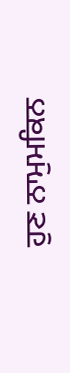ਹੁਣ ਨਾਮੁਮਕਿਨ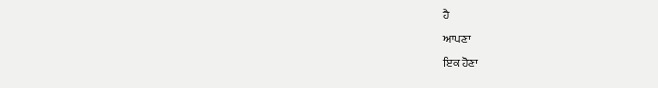ਹੈ
ਆਪਣਾ
ਇਕ ਹੋਣਾ